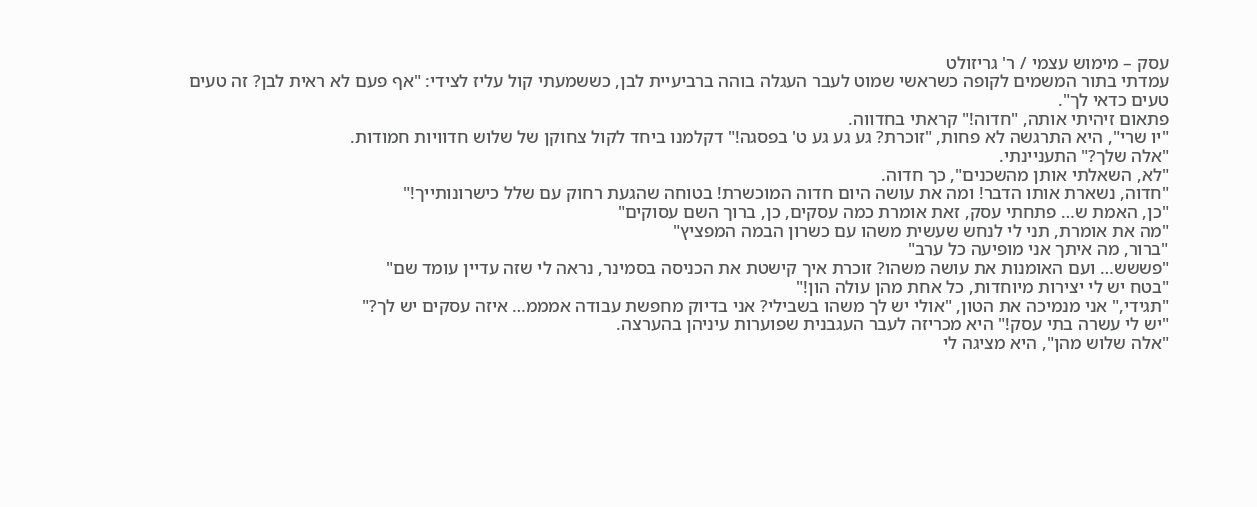עסק – מימוש עצמי / ר' גריזולט
עמדתי בתור המשמים לקופה כשראשי שמוט לעבר העגלה בוהה ברביעיית לבן, כששמעתי קול עליז לצידי: "אף פעם לא ראית לבן? זה טעים טעים כדאי לך".
פתאום זיהיתי אותה, "חדוה!" קראתי בחדווה.
"יו שרי", היא התרגשה לא פחות, "זוכרת? גע גע גע ט' בפסגה!" דקלמנו ביחד לקול צחוקן של שלוש חדוויות חמודות.
"אלה שלך?" התעניינתי.
"לא, השאלתי אותן מהשכנים", כך חדוה.
"חדוה, נשארת אותו הדבר! ומה את עושה היום חדוה המוכשרת! בטוחה שהגעת רחוק עם שלל כישרונותייך!"
"כן, האמת ש… פתחתי עסק, זאת אומרת כמה עסקים, כן, ברוך השם עסוקים"
"מה את אומרת, תני לי לנחש שעשית משהו עם כשרון הבמה המפציץ"
"ברור, מה איתך אני מופיעה כל ערב"
"פששש… ועם האומנות את עושה משהו? זוכרת איך קישטת את הכניסה בסמינר, נראה לי שזה עדיין עומד שם"
"בטח יש לי יצירות מיוחדות, כל אחת מהן עולה הון!"
"תגידי," אני מנמיכה את הטון, "אולי יש לך משהו בשבילי? אני בדיוק מחפשת עבודה אמממ… איזה עסקים יש לך?"
"יש לי עשרה בתי עסק!" היא מכריזה לעבר העגבנית שפוערות עיניהן בהערצה.
"אלה שלוש מהן", היא מציגה לי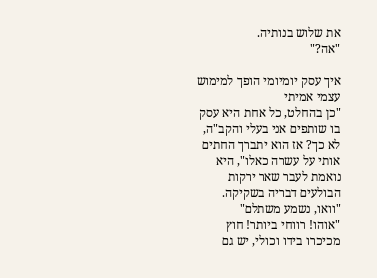את שלוש בנותיה.
"אה?"

איך עסק יומיומי הופך למימוש עצמי אמיתי
"כן בהחלט, כל אחת היא עסק בו שותפים אני בעלי והקב"ה, לא כך? אז הוא יתברך החתים אותי על עשרה כאלו", היא נואמת לעבר שאר ירקות הבולעים דבריה בשקיקה.
"וואו, נשמע משתלם"
"אוהו! רווחי ביותר! חוץ מכיכרו בידו וכולי, יש גם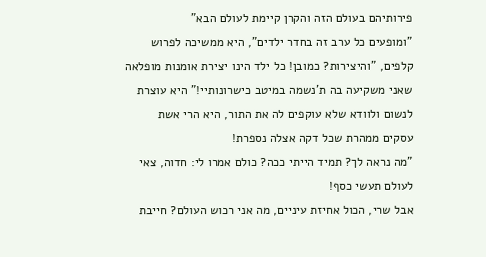פירותיהם בעולם הזה והקרן קיימת לעולם הבא"
"ומופעים כל ערב זה בחדר ילדים", היא ממשיכה לפרוש קלפים, "והיצירות? כמובן! כל ילד הינו יצירת אומנות מופלאה שאני משקיעה בה ת'נשמה במיטב כישרונותיי!" היא עוצרת לנשום ולוודא שלא עוקפים לה את התור, היא הרי אשת עסקים ממהרת שכל דקה אצלה נספרת!
"מה נראה לך? תמיד הייתי ככה? כולם אמרו לי: חדוה, צאי לעולם תעשי כסף!
אבל שרי, הכול אחיזת עיניים, מה אני רכוש העולם? חייבת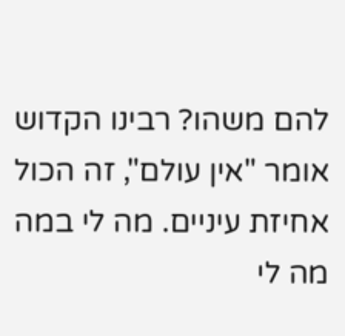להם משהו? רבינו הקדוש אומר "אין עולם", זה הכול אחיזת עיניים. מה לי במה מה לי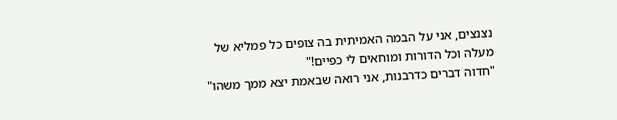נצנצים, אני על הבמה האמיתית בה צופים כל פמליא של מעלה וכל הדורות ומוחאים לי כפיים!"
"חדוה דברים כדרבנות, אני רואה שבאמת יצא ממך משהו"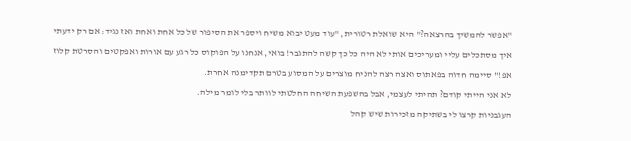"אפשר להמשיך בהרצאה?" היא שואלת רטורית, "עוד מעט יבוא משיח ויספר את הסיפור של כל אחת ואחת ואז נגיד: אם רק ידעתי איך מסתכלים עליי ומעריכים אותי לא היה כל כך קשה להתגבר! בואי, אנחנו על הפוקוס כל רגע עם אורות ואפקטים והסרטת קלוז אפ!" סיימה חדוה בפאתוס ואצה רצה להניח מוצרים על המסוע בטרם תקדימנה אחרת.
לא אני הייתי קודם? תהיתי לעצמי, אבל בהשפעת השיחה החלטתי לוותר בלי לומר מילה.
העגבניות קרצו לי בשתיקה מזכירות שיש קהל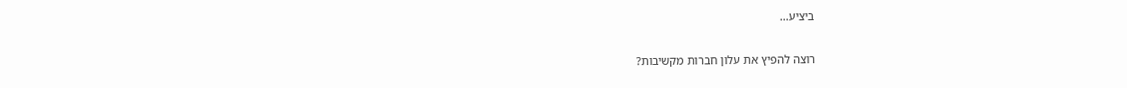ביציע…

רוצה להפיץ את עלון חברות מקשיבות?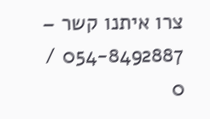צרו איתנו קשר – 054-8492887 / 0